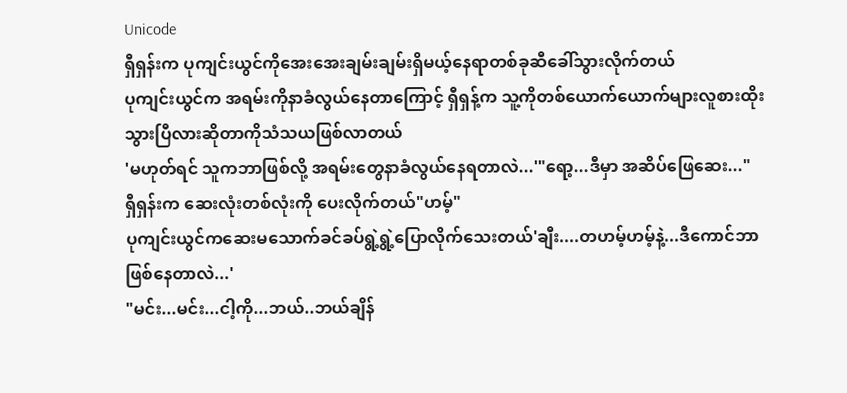Unicode
ရှီရှန်းက ပုကျင်းယွင်ကိုအေးအေးချမ်းချမ်းရှိမယ့်နေရာတစ်ခုဆီခေါ်သွားလိုက်တယ်
ပုကျင်းယွင်က အရမ်းကိုနာခံလွယ်နေတာကြောင့် ရှီရှန့်က သူ့ကိုတစ်ယောက်ယောက်များလူစားထိုးသွားပြီလားဆိုတာကိုသံသယဖြစ်လာတယ်
'မဟုတ်ရင် သူကဘာဖြစ်လို့ အရမ်းတွေနာခံလွယ်နေရတာလဲ...'"ရော့...ဒီမှာ အဆိပ်ဖြေဆေး..."
ရှီရှန်းက ဆေးလုံးတစ်လုံးကို ပေးလိုက်တယ်"ဟမ့်"
ပုကျင်းယွင်ကဆေးမသောက်ခင်ခပ်ရွဲ့ရွဲ့ပြောလိုက်သေးတယ်'ချီး....တဟမ့်ဟမ့်နဲ့...ဒီကောင်ဘာဖြစ်နေတာလဲ...'
"မင်း...မင်း...ငါ့ကို...ဘယ်..ဘယ်ချိန်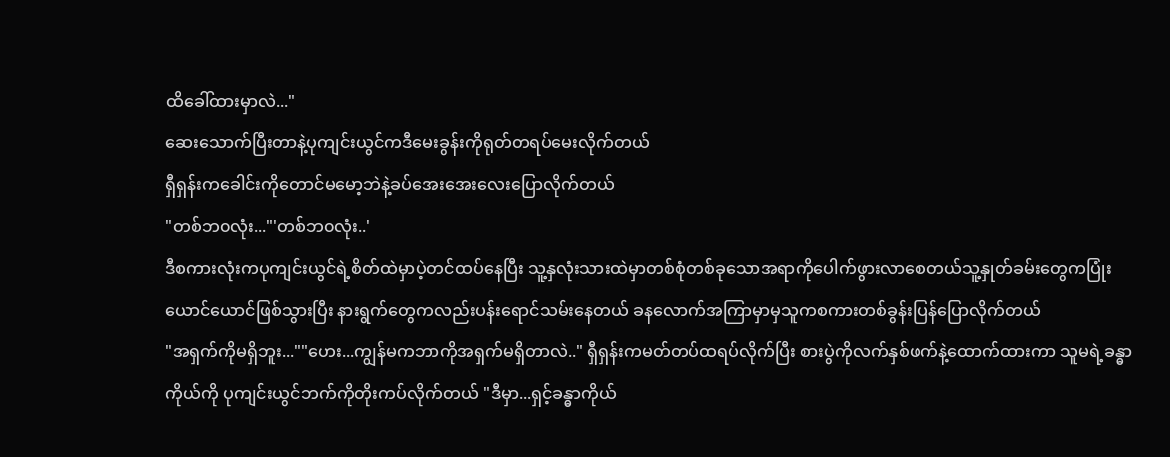ထိခေါ်ထားမှာလဲ..."
ဆေးသောက်ပြီးတာနဲ့ပုကျင်းယွင်ကဒီမေးခွန်းကိုရုတ်တရပ်မေးလိုက်တယ်
ရှီရှန်းကခေါင်းကိုတောင်မမော့ဘဲနဲ့ခပ်အေးအေးလေးပြောလိုက်တယ်
"တစ်ဘ၀လုံး..."'တစ်ဘ၀လုံး..'
ဒီစကားလုံးကပုကျင်းယွင်ရဲ့စိတ်ထဲမှာပဲ့တင်ထပ်နေပြီး သူ့နှလုံးသားထဲမှာတစ်စုံတစ်ခုသောအရာကိုပေါက်ဖွားလာစေတယ်သူ့နှုတ်ခမ်းတွေကပြုံးယောင်ယောင်ဖြစ်သွားပြီး နားရွက်တွေကလည်းပန်းရောင်သမ်းနေတယ် ခနလောက်အကြာမှာမှသူကစကားတစ်ခွန်းပြန်ပြောလိုက်တယ်
"အရှက်ကိုမရှိဘူး...""ဟေး...ကျွန်မကဘာကိုအရှက်မရှိတာလဲ.." ရှီရှန်းကမတ်တပ်ထရပ်လိုက်ပြီး စားပွဲကိုလက်နှစ်ဖက်နဲ့ထောက်ထားကာ သူမရဲ့ခန္ဓာကိုယ်ကို ပုကျင်းယွင်ဘက်ကိုတိုးကပ်လိုက်တယ် "ဒီမှာ...ရှင့်ခန္ဓာကိုယ်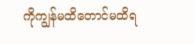ကိုကျွန်မထိတောင်မထိရ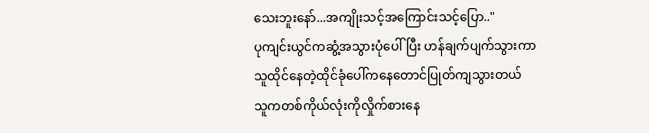သေးဘူးနော်...အကျိုးသင့်အကြောင်းသင့်ပြော.."
ပုကျင်းယွင်ကဆွံ့အသွားပုံပေါ်ပြီး ဟန်ချက်ပျက်သွားကာ သူထိုင်နေတဲ့ထိုင်ခုံပေါ်ကနေတောင်ပြုတ်ကျသွားတယ်
သူကတစ်ကိုယ်လုံးကိုလှိုက်စားနေ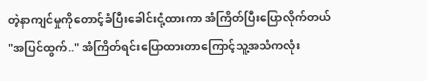တဲ့နာကျင်မှုကိုတောင့်ခံပြီးခေါင်းငုံ့ထားကာ အံကြိတ်ပြီးပြောလိုက်တယ်
"အပြင်ထွက်.." အံကြိတ်ရင်းပြောထားတာကြောင့်သူ့အသံကလုံး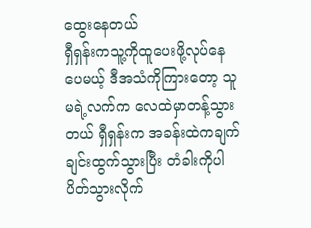ထွေးနေတယ်
ရှီရှန်းကသူ့ကိုထူပေးဖို့လုပ်နေပေမယ့် ဒီအသံကိုကြားတော့ သူမရဲ့လက်က လေထဲမှာတန့်သွားတယ် ရှီရှန်းက အခန်းထဲကချက်ချင်းထွက်သွားပြီး တံခါးကိုပါပိတ်သွားလိုက်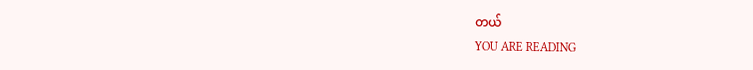တယ်
YOU ARE READING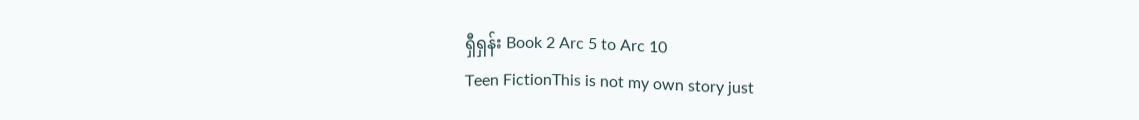ရှီရှန်း Book 2 Arc 5 to Arc 10
Teen FictionThis is not my own story just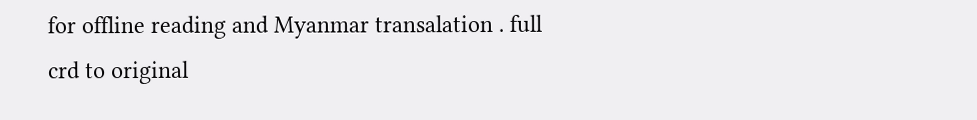for offline reading and Myanmar transalation . full crd to original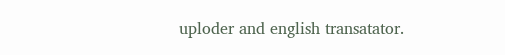uploder and english transatator.